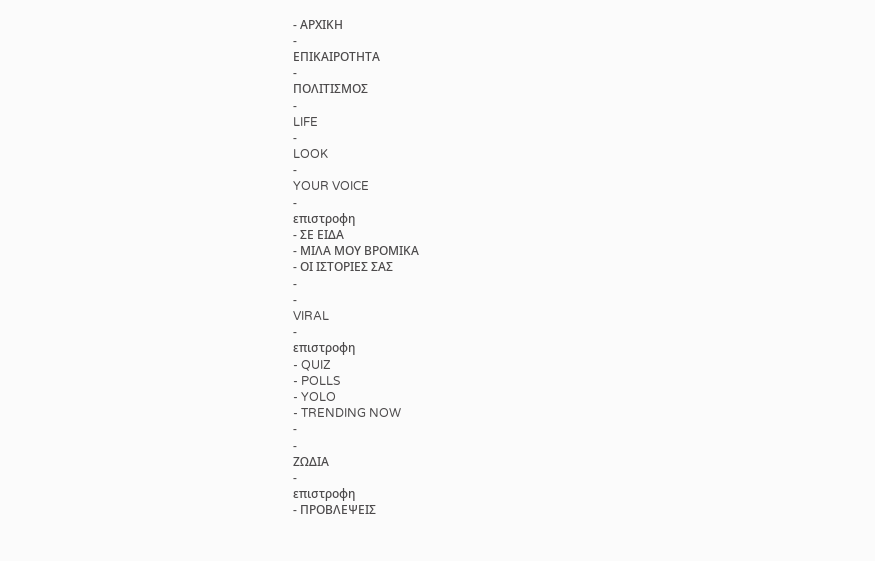- ΑΡΧΙΚΗ
-
ΕΠΙΚΑΙΡΟΤΗΤΑ
-
ΠΟΛΙΤΙΣΜΟΣ
-
LIFE
-
LOOK
-
YOUR VOICE
-
επιστροφη
- ΣΕ ΕΙΔΑ
- ΜΙΛΑ ΜΟΥ ΒΡΟΜΙΚΑ
- ΟΙ ΙΣΤΟΡΙΕΣ ΣΑΣ
-
-
VIRAL
-
επιστροφη
- QUIZ
- POLLS
- YOLO
- TRENDING NOW
-
-
ΖΩΔΙΑ
-
επιστροφη
- ΠΡΟΒΛΕΨΕΙΣ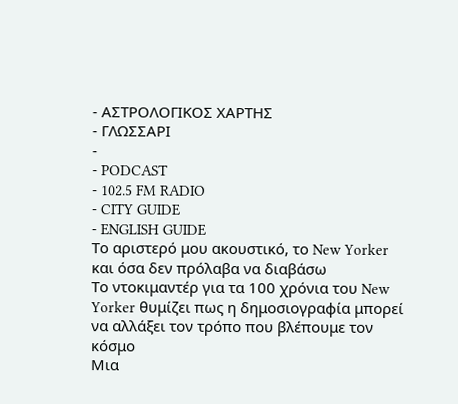- ΑΣΤΡΟΛΟΓΙΚΟΣ ΧΑΡΤΗΣ
- ΓΛΩΣΣΑΡΙ
-
- PODCAST
- 102.5 FM RADIO
- CITY GUIDE
- ENGLISH GUIDE
Το αριστερό μου ακουστικό, το New Yorker και όσα δεν πρόλαβα να διαβάσω
Το ντοκιμαντέρ για τα 100 χρόνια του New Yorker θυμίζει πως η δημοσιογραφία μπορεί να αλλάξει τον τρόπο που βλέπουμε τον κόσμο
Μια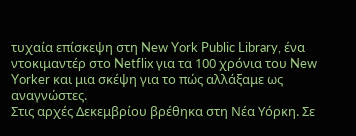τυχαία επίσκεψη στη New York Public Library, ένα ντοκιμαντέρ στο Netflix για τα 100 χρόνια του New Yorker και μια σκέψη για το πώς αλλάξαμε ως αναγνώστες.
Στις αρχές Δεκεμβρίου βρέθηκα στη Νέα Υόρκη. Σε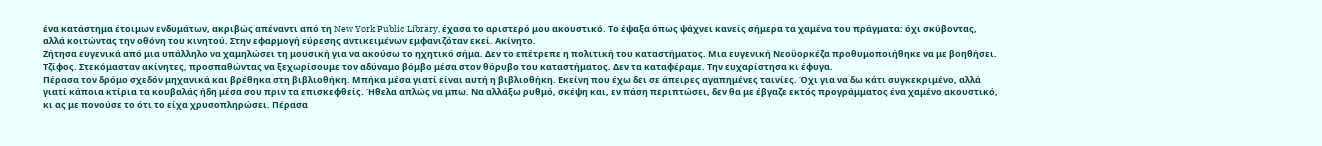ένα κατάστημα έτοιμων ενδυμάτων, ακριβώς απέναντι από τη New York Public Library, έχασα το αριστερό μου ακουστικό. Το έψαξα όπως ψάχνει κανείς σήμερα τα χαμένα του πράγματα: όχι σκύβοντας, αλλά κοιτώντας την οθόνη του κινητού. Στην εφαρμογή εύρεσης αντικειμένων εμφανιζόταν εκεί. Ακίνητο.
Ζήτησα ευγενικά από μια υπάλληλο να χαμηλώσει τη μουσική για να ακούσω το ηχητικό σήμα. Δεν το επέτρεπε η πολιτική του καταστήματος. Μια ευγενική Νεοϋορκέζα προθυμοποιήθηκε να με βοηθήσει. Τζίφος. Στεκόμασταν ακίνητες, προσπαθώντας να ξεχωρίσουμε τον αδύναμο βόμβο μέσα στον θόρυβο του καταστήματος. Δεν τα καταφέραμε. Την ευχαρίστησα κι έφυγα.
Πέρασα τον δρόμο σχεδόν μηχανικά και βρέθηκα στη βιβλιοθήκη. Μπήκα μέσα γιατί είναι αυτή η βιβλιοθήκη. Εκείνη που έχω δει σε άπειρες αγαπημένες ταινίες. Όχι για να δω κάτι συγκεκριμένο, αλλά γιατί κάποια κτίρια τα κουβαλάς ήδη μέσα σου πριν τα επισκεφθείς. Ήθελα απλώς να μπω. Να αλλάξω ρυθμό, σκέψη και, εν πάση περιπτώσει, δεν θα με έβγαζε εκτός προγράμματος ένα χαμένο ακουστικό, κι ας με πονούσε το ότι το είχα χρυσοπληρώσει. Πέρασα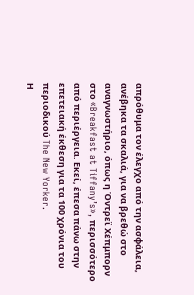απρόθυμα τον έλεγχο από την ασφάλεια, ανέβηκα τα σκαλιά, για να βρεθώ στο αναγνωστήριο, όπως η Όντρεϊ Χέπμπορν στο «Breakfast at Tiffany’s», περισσότερο από περιέργεια. Εκεί, έπεσα πάνω στην επετειακή έκθεση για τα 100 χρόνια του περιοδικού The New Yorker.
Η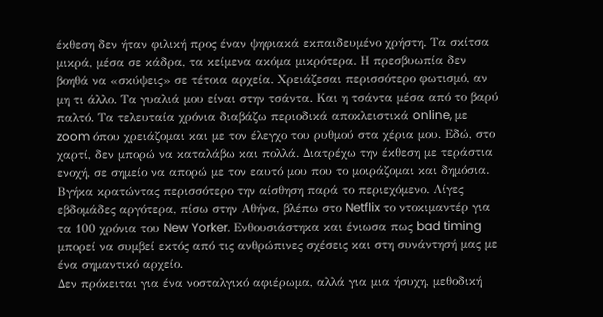έκθεση δεν ήταν φιλική προς έναν ψηφιακά εκπαιδευμένο χρήστη. Τα σκίτσα μικρά, μέσα σε κάδρα, τα κείμενα ακόμα μικρότερα. Η πρεσβυωπία δεν βοηθά να «σκύψεις» σε τέτοια αρχεία. Χρειάζεσαι περισσότερο φωτισμό, αν μη τι άλλο. Τα γυαλιά μου είναι στην τσάντα. Και η τσάντα μέσα από το βαρύ παλτό. Τα τελευταία χρόνια διαβάζω περιοδικά αποκλειστικά online, με zoom όπου χρειάζομαι και με τον έλεγχο του ρυθμού στα χέρια μου. Εδώ, στο χαρτί, δεν μπορώ να καταλάβω και πολλά. Διατρέχω την έκθεση με τεράστια ενοχή, σε σημείο να απορώ με τον εαυτό μου που το μοιράζομαι και δημόσια.
Βγήκα κρατώντας περισσότερο την αίσθηση παρά το περιεχόμενο. Λίγες εβδομάδες αργότερα, πίσω στην Αθήνα, βλέπω στο Netflix το ντοκιμαντέρ για τα 100 χρόνια του New Yorker. Ενθουσιάστηκα και ένιωσα πως bad timing μπορεί να συμβεί εκτός από τις ανθρώπινες σχέσεις και στη συνάντησή μας με ένα σημαντικό αρχείο.
Δεν πρόκειται για ένα νοσταλγικό αφιέρωμα, αλλά για μια ήσυχη, μεθοδική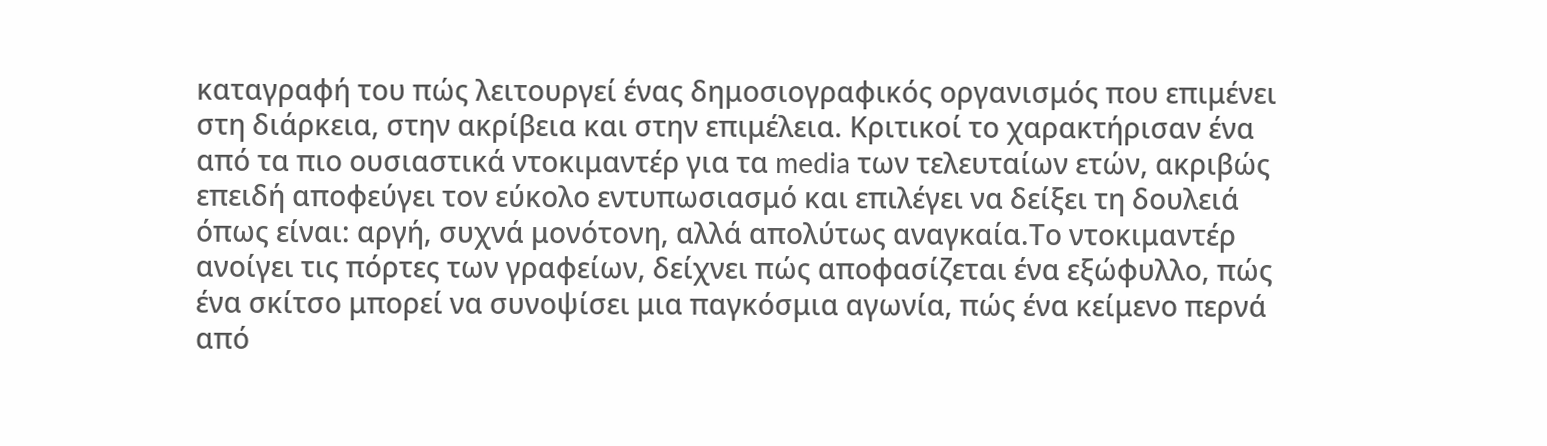καταγραφή του πώς λειτουργεί ένας δημοσιογραφικός οργανισμός που επιμένει στη διάρκεια, στην ακρίβεια και στην επιμέλεια. Κριτικοί το χαρακτήρισαν ένα από τα πιο ουσιαστικά ντοκιμαντέρ για τα media των τελευταίων ετών, ακριβώς επειδή αποφεύγει τον εύκολο εντυπωσιασμό και επιλέγει να δείξει τη δουλειά όπως είναι: αργή, συχνά μονότονη, αλλά απολύτως αναγκαία.Το ντοκιμαντέρ ανοίγει τις πόρτες των γραφείων, δείχνει πώς αποφασίζεται ένα εξώφυλλο, πώς ένα σκίτσο μπορεί να συνοψίσει μια παγκόσμια αγωνία, πώς ένα κείμενο περνά από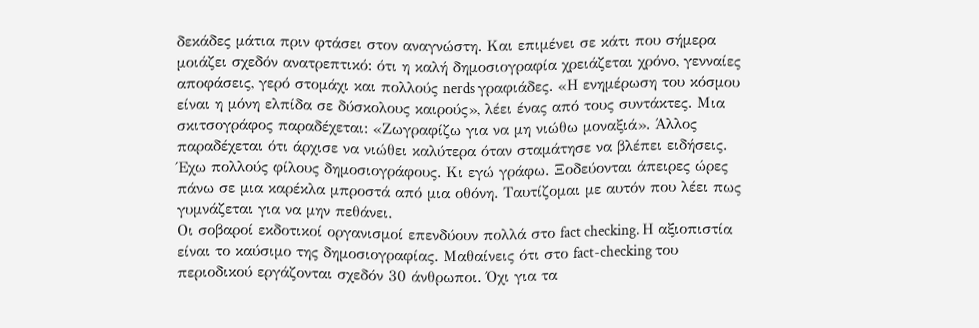δεκάδες μάτια πριν φτάσει στον αναγνώστη. Και επιμένει σε κάτι που σήμερα μοιάζει σχεδόν ανατρεπτικό: ότι η καλή δημοσιογραφία χρειάζεται χρόνο, γενναίες αποφάσεις, γερό στομάχι και πολλούς nerds γραφιάδες. «Η ενημέρωση του κόσμου είναι η μόνη ελπίδα σε δύσκολους καιρούς», λέει ένας από τους συντάκτες. Μια σκιτσογράφος παραδέχεται: «Ζωγραφίζω για να μη νιώθω μοναξιά». Άλλος παραδέχεται ότι άρχισε να νιώθει καλύτερα όταν σταμάτησε να βλέπει ειδήσεις. Έχω πολλούς φίλους δημοσιογράφους. Κι εγώ γράφω. Ξοδεύονται άπειρες ώρες πάνω σε μια καρέκλα μπροστά από μια οθόνη. Ταυτίζομαι με αυτόν που λέει πως γυμνάζεται για να μην πεθάνει.
Οι σοβαροί εκδοτικοί οργανισμοί επενδύουν πολλά στο fact checking. Η αξιοπιστία είναι το καύσιμο της δημοσιογραφίας. Μαθαίνεις ότι στο fact-checking του περιοδικού εργάζονται σχεδόν 30 άνθρωποι. Όχι για τα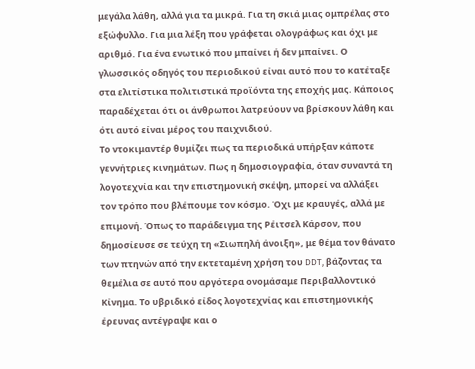μεγάλα λάθη, αλλά για τα μικρά. Για τη σκιά μιας ομπρέλας στο εξώφυλλο. Για μια λέξη που γράφεται ολογράφως και όχι με αριθμό. Για ένα ενωτικό που μπαίνει ή δεν μπαίνει. Ο γλωσσικός οδηγός του περιοδικού είναι αυτό που το κατέταξε στα ελιτίστικα πολιτιστικά προϊόντα της εποχής μας. Κάποιος παραδέχεται ότι οι άνθρωποι λατρεύουν να βρίσκουν λάθη και ότι αυτό είναι μέρος του παιχνιδιού.
Το ντοκιμαντέρ θυμίζει πως τα περιοδικά υπήρξαν κάποτε γεννήτριες κινημάτων. Πως η δημοσιογραφία, όταν συναντά τη λογοτεχνία και την επιστημονική σκέψη, μπορεί να αλλάξει τον τρόπο που βλέπουμε τον κόσμο. Όχι με κραυγές, αλλά με επιμονή. Όπως το παράδειγμα της Ρέιτσελ Κάρσον, που δημοσίευσε σε τεύχη τη «Σιωπηλή άνοιξη», με θέμα τον θάνατο των πτηνών από την εκτεταμένη χρήση του DDT, βάζοντας τα θεμέλια σε αυτό που αργότερα ονομάσαμε Περιβαλλοντικό Κίνημα. Το υβριδικό είδος λογοτεχνίας και επιστημονικής έρευνας αντέγραψε και ο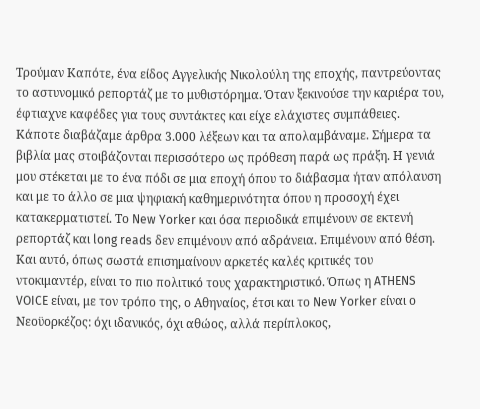Τρούμαν Καπότε, ένα είδος Αγγελικής Νικολούλη της εποχής, παντρεύοντας το αστυνομικό ρεπορτάζ με το μυθιστόρημα. Όταν ξεκινούσε την καριέρα του, έφτιαχνε καφέδες για τους συντάκτες και είχε ελάχιστες συμπάθειες.
Κάποτε διαβάζαμε άρθρα 3.000 λέξεων και τα απολαμβάναμε. Σήμερα τα βιβλία μας στοιβάζονται περισσότερο ως πρόθεση παρά ως πράξη. Η γενιά μου στέκεται με το ένα πόδι σε μια εποχή όπου το διάβασμα ήταν απόλαυση και με το άλλο σε μια ψηφιακή καθημερινότητα όπου η προσοχή έχει κατακερματιστεί. Το New Yorker και όσα περιοδικά επιμένουν σε εκτενή ρεπορτάζ και long reads δεν επιμένουν από αδράνεια. Επιμένουν από θέση. Και αυτό, όπως σωστά επισημαίνουν αρκετές καλές κριτικές του ντοκιμαντέρ, είναι το πιο πολιτικό τους χαρακτηριστικό. Όπως η ATHENS VOICE είναι, με τον τρόπο της, ο Αθηναίος, έτσι και το New Yorker είναι ο Νεοϋορκέζος: όχι ιδανικός, όχι αθώος, αλλά περίπλοκος,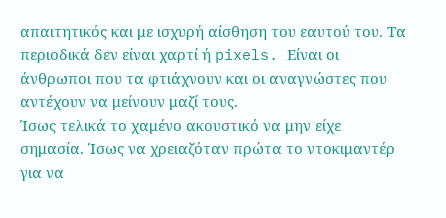απαιτητικός και με ισχυρή αίσθηση του εαυτού του. Τα περιοδικά δεν είναι χαρτί ή pixels. Είναι οι άνθρωποι που τα φτιάχνουν και οι αναγνώστες που αντέχουν να μείνουν μαζί τους.
Ίσως τελικά το χαμένο ακουστικό να μην είχε σημασία. Ίσως να χρειαζόταν πρώτα το ντοκιμαντέρ για να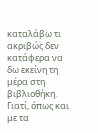καταλάβω τι ακριβώς δεν κατάφερα να δω εκείνη τη μέρα στη βιβλιοθήκη. Γιατί, όπως και με τα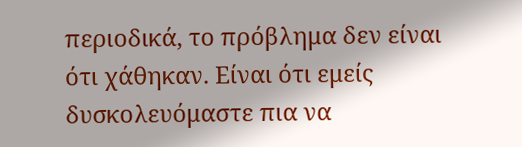περιοδικά, το πρόβλημα δεν είναι ότι χάθηκαν. Είναι ότι εμείς δυσκολευόμαστε πια να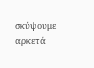σκύψουμε αρκετά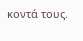κοντά τους.